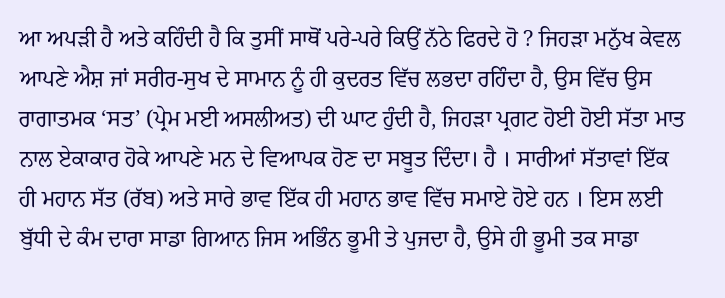ਆ ਅਪੜੀ ਹੈ ਅਤੇ ਕਹਿੰਦੀ ਹੈ ਕਿ ਤੁਸੀਂ ਸਾਥੋਂ ਪਰੇ-ਪਰੇ ਕਿਉਂ ਨੱਠੇ ਫਿਰਦੇ ਹੋ ? ਜਿਹੜਾ ਮਨੁੱਖ ਕੇਵਲ ਆਪਣੇ ਐਸ਼ ਜਾਂ ਸਰੀਰ-ਸੁਖ ਦੇ ਸਾਮਾਨ ਨੂੰ ਹੀ ਕੁਦਰਤ ਵਿੱਚ ਲਭਦਾ ਰਹਿੰਦਾ ਹੈ, ਉਸ ਵਿੱਚ ਉਸ ਰਾਗਾਤਮਕ ‘ਸਤ’ (ਪ੍ਰੇਮ ਮਈ ਅਸਲੀਅਤ) ਦੀ ਘਾਟ ਹੁੰਦੀ ਹੈ, ਜਿਹੜਾ ਪ੍ਰਗਟ ਹੋਈ ਹੋਈ ਸੱਤਾ ਮਾਤ ਨਾਲ ਏਕਾਕਾਰ ਹੋਕੇ ਆਪਣੇ ਮਨ ਦੇ ਵਿਆਪਕ ਹੋਣ ਦਾ ਸਬੂਤ ਦਿੰਦਾ। ਹੈ । ਸਾਰੀਆਂ ਸੱਤਾਵਾਂ ਇੱਕ ਹੀ ਮਹਾਨ ਸੱਤ (ਰੱਬ) ਅਤੇ ਸਾਰੇ ਭਾਵ ਇੱਕ ਹੀ ਮਹਾਨ ਭਾਵ ਵਿੱਚ ਸਮਾਏ ਹੋਏ ਹਨ । ਇਸ ਲਈ ਬੁੱਧੀ ਦੇ ਕੰਮ ਦਾਰਾ ਸਾਡਾ ਗਿਆਨ ਜਿਸ ਅਭਿੰਨ ਭੂਮੀ ਤੇ ਪੁਜਦਾ ਹੈ, ਉਸੇ ਹੀ ਭੂਮੀ ਤਕ ਸਾਡਾ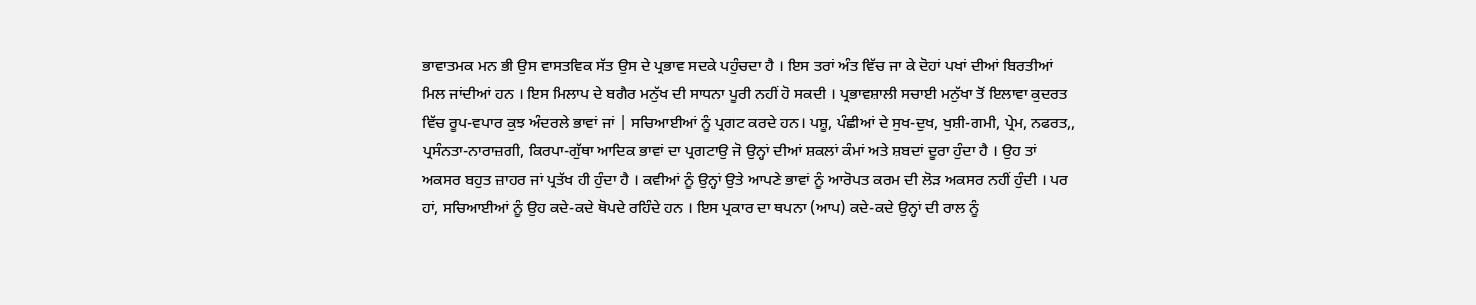ਭਾਵਾਤਮਕ ਮਨ ਭੀ ਉਸ ਵਾਸਤਵਿਕ ਸੱਤ ਉਸ ਦੇ ਪ੍ਰਭਾਵ ਸਦਕੇ ਪਹੁੰਚਦਾ ਹੈ । ਇਸ ਤਰਾਂ ਅੰਤ ਵਿੱਚ ਜਾ ਕੇ ਦੋਹਾਂ ਪਖਾਂ ਦੀਆਂ ਬਿਰਤੀਆਂ ਮਿਲ ਜਾਂਦੀਆਂ ਹਨ । ਇਸ ਮਿਲਾਪ ਦੇ ਬਗੈਰ ਮਨੁੱਖ ਦੀ ਸਾਧਨਾ ਪੂਰੀ ਨਹੀਂ ਹੋ ਸਕਦੀ । ਪ੍ਰਭਾਵਸ਼ਾਲੀ ਸਚਾਈ ਮਨੁੱਖਾ ਤੋਂ ਇਲਾਵਾ ਕੁਦਰਤ ਵਿੱਚ ਰੂਪ-ਵਪਾਰ ਕੁਝ ਅੰਦਰਲੇ ਭਾਵਾਂ ਜਾਂ | ਸਚਿਆਈਆਂ ਨੂੰ ਪ੍ਰਗਟ ਕਰਦੇ ਹਨ। ਪਸ਼ੂ, ਪੰਛੀਆਂ ਦੇ ਸੁਖ-ਦੁਖ, ਖੁਸ਼ੀ-ਗਮੀ, ਪ੍ਰੇਮ, ਨਫਰਤ,, ਪ੍ਰਸੰਨਤਾ-ਨਾਰਾਜ਼ਗੀ, ਕਿਰਪਾ-ਗੁੱਥਾ ਆਦਿਕ ਭਾਵਾਂ ਦਾ ਪ੍ਰਗਟਾਉ ਜੋ ਉਨ੍ਹਾਂ ਦੀਆਂ ਸ਼ਕਲਾਂ ਕੰਮਾਂ ਅਤੇ ਸ਼ਬਦਾਂ ਦੂਰਾ ਹੁੰਦਾ ਹੈ । ਉਹ ਤਾਂ ਅਕਸਰ ਬਹੁਤ ਜ਼ਾਹਰ ਜਾਂ ਪ੍ਰਤੱਖ ਹੀ ਹੁੰਦਾ ਹੈ । ਕਵੀਆਂ ਨੂੰ ਉਨ੍ਹਾਂ ਉਤੇ ਆਪਣੇ ਭਾਵਾਂ ਨੂੰ ਆਰੋਪਤ ਕਰਮ ਦੀ ਲੋੜ ਅਕਸਰ ਨਹੀਂ ਹੁੰਦੀ । ਪਰ ਹਾਂ, ਸਚਿਆਈਆਂ ਨੂੰ ਉਹ ਕਦੇ-ਕਦੇ ਥੋਪਦੇ ਰਹਿੰਦੇ ਹਨ । ਇਸ ਪ੍ਰਕਾਰ ਦਾ ਥਪਨਾ (ਆਪ) ਕਦੇ-ਕਦੇ ਉਨ੍ਹਾਂ ਦੀ ਰਾਲ ਨੂੰ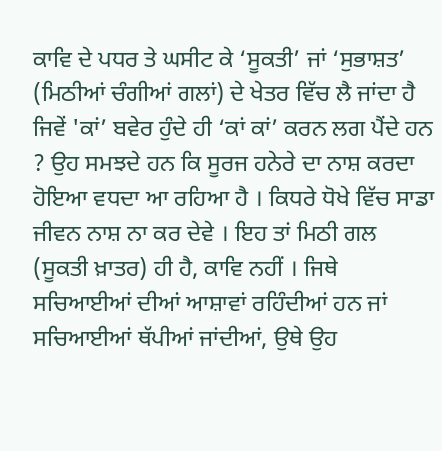ਕਾਵਿ ਦੇ ਪਧਰ ਤੇ ਘਸੀਟ ਕੇ ‘ਸੂਕਤੀ’ ਜਾਂ ‘ਸੁਭਾਸ਼ਤ’ (ਮਿਠੀਆਂ ਚੰਗੀਆਂ ਗਲਾਂ) ਦੇ ਖੇਤਰ ਵਿੱਚ ਲੈ ਜਾਂਦਾ ਹੈ ਜਿਵੇਂ 'ਕਾਂ’ ਬਵੇਰ ਹੁੰਦੇ ਹੀ ‘ਕਾਂ ਕਾਂ’ ਕਰਨ ਲਗ ਪੈਂਦੇ ਹਨ ? ਉਹ ਸਮਝਦੇ ਹਨ ਕਿ ਸੂਰਜ ਹਨੇਰੇ ਦਾ ਨਾਸ਼ ਕਰਦਾ ਹੋਇਆ ਵਧਦਾ ਆ ਰਹਿਆ ਹੈ । ਕਿਧਰੇ ਧੋਖੇ ਵਿੱਚ ਸਾਡਾ ਜੀਵਨ ਨਾਸ਼ ਨਾ ਕਰ ਦੇਵੇ । ਇਹ ਤਾਂ ਮਿਠੀ ਗਲ (ਸੂਕਤੀ ਖ਼ਾਤਰ) ਹੀ ਹੈ, ਕਾਵਿ ਨਹੀਂ । ਜਿਥੇ ਸਚਿਆਈਆਂ ਦੀਆਂ ਆਸ਼ਾਵਾਂ ਰਹਿੰਦੀਆਂ ਹਨ ਜਾਂ ਸਚਿਆਈਆਂ ਥੱਪੀਆਂ ਜਾਂਦੀਆਂ, ਉਥੇ ਉਹ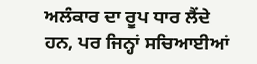ਅਲੰਕਾਰ ਦਾ ਰੂਪ ਧਾਰ ਲੈਂਦੇ ਹਨ, ਪਰ ਜਿਨ੍ਹਾਂ ਸਚਿਆਈਆਂ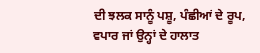ਦੀ ਝਲਕ ਸਾਨੂੰ ਪਸ਼ੂ, ਪੰਛੀਆਂ ਦੇ ਰੂਪ, ਵਪਾਰ ਜਾਂ ਉਨ੍ਹਾਂ ਦੇ ਹਾਲਾਤ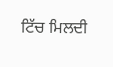ਟਿੱਚ ਮਿਲਦੀ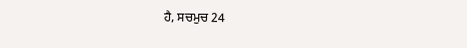ਹੈ, ਸਚਮੁਚ 24